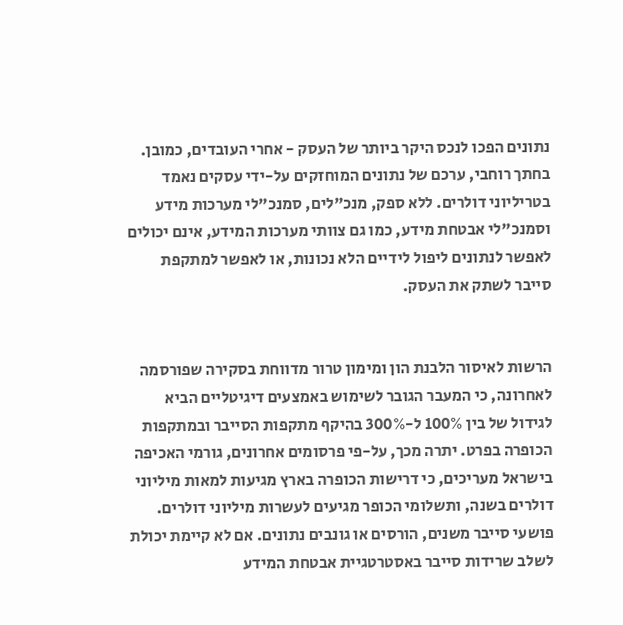נתונים הפכו לנכס היקר ביותר של העסק - אחרי העובדים, כמובן. בחתך רוחבי, ערכם של נתונים המוחזקים על-ידי עסקים נאמד בטריליוני דולרים. ללא ספק, מנכ"לים, סמנכ"לי מערכות מידע וסמנכ"לי אבטחת מידע, כמו גם צוותי מערכות המידע, אינם יכולים לאפשר לנתונים ליפול לידיים הלא נכונות, או לאפשר למתקפת סייבר לשתק את העסק.


הרשות לאיסור הלבנת הון ומימון טרור מדווחת בסקירה שפורסמה לאחרונה, כי המעבר הגובר לשימוש באמצעים דיגיטליים הביא לגידול של בין 100% ל-300% בהיקף מתקפות הסייבר ובמתקפות הכופרה בפרט. יתרה מכך, על-פי פרסומים אחרונים, גורמי האכיפה בישראל מעריכים, כי דרישות הכופרה בארץ מגיעות למאות מיליוני דולרים בשנה, ותשלומי הכופר מגיעים לעשרות מיליוני דולרים.
פושעי סייבר משנים, הורסים או גונבים נתונים. אם לא קיימת יכולת לשלב שרידות סייבר באסטרטגיית אבטחת המידע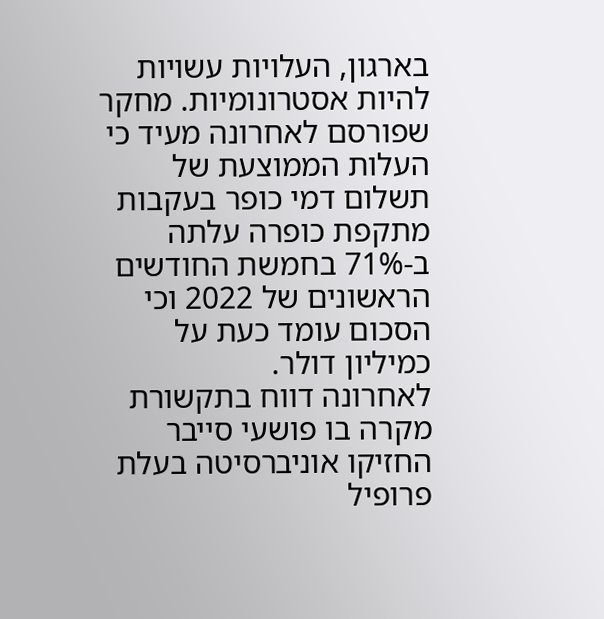בארגון, העלויות עשויות להיות אסטרונומיות. מחקר שפורסם לאחרונה מעיד כי העלות הממוצעת של תשלום דמי כופר בעקבות מתקפת כופרה עלתה ב-71% בחמשת החודשים הראשונים של 2022 וכי הסכום עומד כעת על כמיליון דולר.
לאחרונה דווח בתקשורת מקרה בו פושעי סייבר החזיקו אוניברסיטה בעלת פרופיל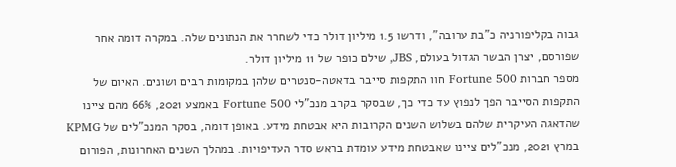גבוה בקליפורניה כ"בת ערובה", ודרשו 1.5 מיליון דולר כדי לשחרר את הנתונים שלה. במקרה דומה אחר שפורסם, יצרן הבשר הגדול בעולם, JBS, שילם כופר של 11 מיליון דולר.
מספר חברות Fortune 500 חוו התקפות סייבר בדאטה-סנטרים שלהן במקומות רבים ושונים. האיום של התקפות הסייבר הפך לנפוץ עד כדי כך, שבסקר בקרב מנכ"לי Fortune 500 באמצע 2021, 66% מהם ציינו שהדאגה העיקרית שלהם בשלוש השנים הקרובות היא אבטחת מידע. באופן דומה, בסקר המנכ"לים של KPMG במרץ 2021, מנכ"לים ציינו שאבטחת מידע עומדת בראש סדר העדיפויות. במהלך השנים האחרונות, הפורום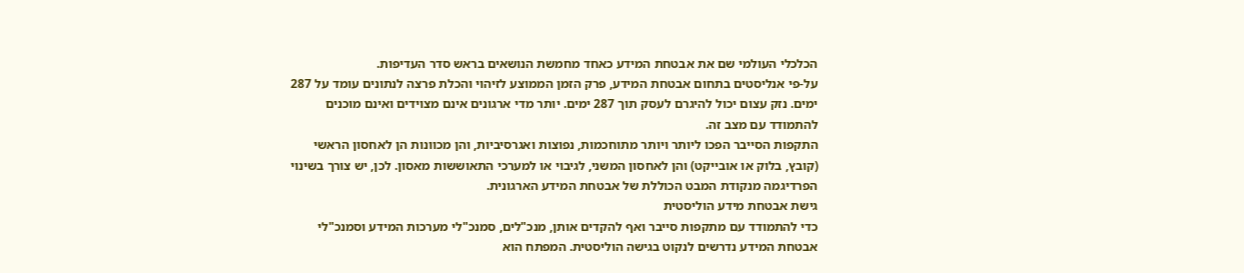הכלכלי העולמי שם את אבטחת המידע כאחד מחמשת הנושאים בראש סדר העדיפות.
על-פי אנליסטים בתחום אבטחת המידע, פרק הזמן הממוצע לזיהוי והכלת פרצה לנתונים עומד על 287 ימים. נזק עצום יכול להיגרם לעסק תוך 287 ימים. יותר מדי ארגונים אינם מצוידים ואינם מוכנים להתמודד עם מצב זה.
התקפות הסייבר הפכו ליותר ויותר מתוחכמות, נפוצות ואגרסיביות, והן מכוונות הן לאחסון הראשי (קובץ, בלוק או אובייקט) והן לאחסון המשני, לגיבוי או למערכי התאוששות מאסון. לכן, יש צורך בשינוי הפרדיגמה מנקודת המבט הכוללת של אבטחת המידע הארגונית.
גישת אבטחת מידע הוליסטית
כדי להתמודד עם מתקפות סייבר ואף להקדים אותן, מנכ"לים, סמנכ"לי מערכות המידע וסמנכ"לי אבטחת המידע נדרשים לנקוט בגישה הוליסטית. המפתח הוא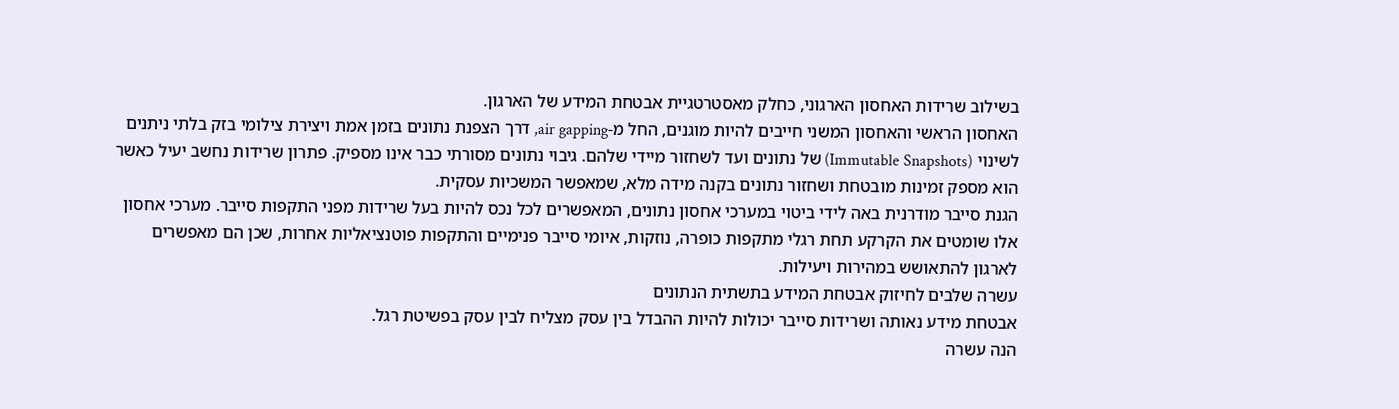בשילוב שרידות האחסון הארגוני, כחלק מאסטרטגיית אבטחת המידע של הארגון.
האחסון הראשי והאחסון המשני חייבים להיות מוגנים, החל מ-air gapping, דרך הצפנת נתונים בזמן אמת ויצירת צילומי בזק בלתי ניתנים לשינוי (Immutable Snapshots) של נתונים ועד לשחזור מיידי שלהם. גיבוי נתונים מסורתי כבר אינו מספיק. פתרון שרידות נחשב יעיל כאשר הוא מספק זמינות מובטחת ושחזור נתונים בקנה מידה מלא, שמאפשר המשכיות עסקית.
הגנת סייבר מודרנית באה לידי ביטוי במערכי אחסון נתונים, המאפשרים לכל נכס להיות בעל שרידות מפני התקפות סייבר. מערכי אחסון אלו שומטים את הקרקע תחת רגלי מתקפות כופרה, נוזקות, איומי סייבר פנימיים והתקפות פוטנציאליות אחרות, שכן הם מאפשרים לארגון להתאושש במהירות ויעילות.
עשרה שלבים לחיזוק אבטחת המידע בתשתית הנתונים
אבטחת מידע נאותה ושרידות סייבר יכולות להיות ההבדל בין עסק מצליח לבין עסק בפשיטת רגל.
הנה עשרה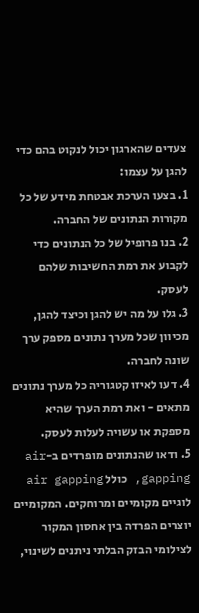צעדים שהארגון יכול לנקוט בהם כדי להגן על עצמו:
1. בצעו הערכת אבטחת מידע של כל מקורות הנתונים של החברה.
2. בנו פרופיל של כל הנתונים כדי לקבוע את רמת החשיבות שלהם לעסק.
3. גלו על מה יש להגן וכיצד להגן, מכיוון שכל מערך נתונים מספק ערך שונה לחברה.
4. דעו לאיזו קטגוריה כל מערך נתונים מתאים - ואת רמת הערך שהיא מספקת או עשויה לעלות לעסק.
5. ודאו שהנתונים מופרדים ב-air gapping, כולל air gapping לוגיים מקומיים ומרוחקים. המקומיים יוצרים הפרדה בין אחסון המקור לצילומי הבזק הבלתי ניתנים לשינוי,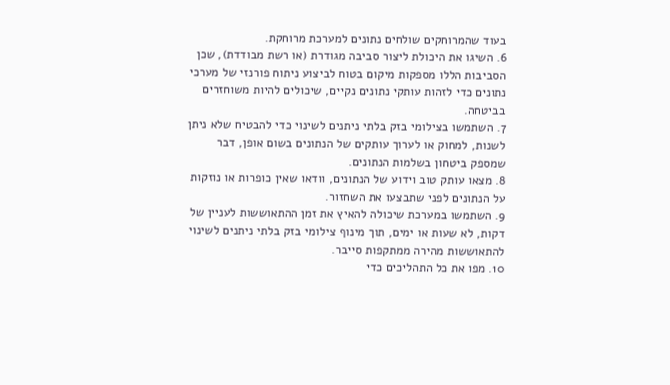בעוד שהמרוחקים שולחים נתונים למערכת מרוחקת.
6. השיגו את היכולת ליצור סביבה מגודרת (או רשת מבודדת), שכן הסביבות הללו מספקות מיקום בטוח לביצוע ניתוח פורנזי של מערכי נתונים כדי לזהות עותקי נתונים נקיים, שיכולים להיות משוחזרים בביטחה.
7. השתמשו בצילומי בזק בלתי ניתנים לשינוי כדי להבטיח שלא ניתן לשנות, למחוק או לערוך עותקים של הנתונים בשום אופן, דבר שמספק ביטחון בשלמות הנתונים.
8. מצאו עותק טוב וידוע של הנתונים, וודאו שאין כופרות או נוזקות על הנתונים לפני שתבצעו את השחזור.
9. השתמשו במערכת שיכולה להאיץ את זמן ההתאוששות לעניין של דקות, לא שעות או ימים, תוך מינוף צילומי בזק בלתי ניתנים לשינוי להתאוששות מהירה ממתקפות סייבר.
10. מפו את כל התהליכים כדי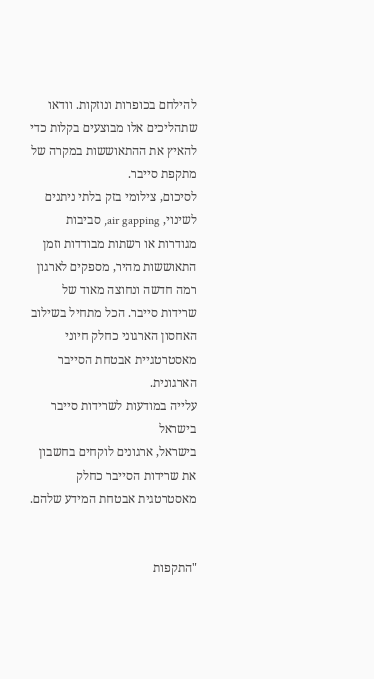להילחם בכופרות ונוזקות. וודאו שתהליכים אלו מבוצעים בקלות כדי להאיץ את ההתאוששות במקרה של מתקפת סייבר.
לסיכום, צילומי בזק בלתי ניתנים לשינוי, air gapping, סביבות מגודרות או רשתות מבודדות וזמן התאוששות מהיר, מספקים לארגון רמה חדשה ונחוצה מאוד של שרידות סייבר. הכל מתחיל בשילוב האחסון הארגוני כחלק חיוני מאסטרטגיית אבטחת הסייבר הארגונית.
עלייה במודעות לשרידות סייבר בישראל
בישראל, ארגונים לוקחים בחשבון את שרידות הסייבר כחלק מאסטרטגית אבטחת המידע שלהם.


"התקפות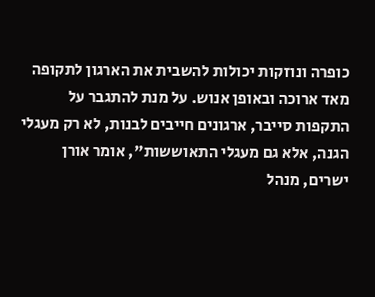כופרה ונוזקות יכולות להשבית את הארגון לתקופה מאד ארוכה ובאופן אנוש. על מנת להתגבר על התקפות סייבר, ארגונים חייבים לבנות, לא רק מעגלי הגנה, אלא גם מעגלי התאוששות", אומר אורן ישרים, מנהל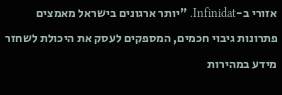אזורי ב-Infinidat. "יותר ארגונים בישראל מאמצים פתרונות גיבוי חכמים, המספקים לעסק את היכולת לשחזר מידע במהירות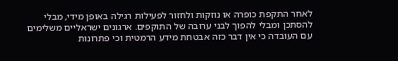לאחר התקפת כופרה או נוזקות ולחזור לפעילות רגילה באופן מידי, מבלי להסתכן ומבלי להפוך לבני ערובה של התוקפים. ארגונים ישראליים משלימים עם העובדה כי אין דבר כזה אבטחת מידע הרמטית וכי פתרונות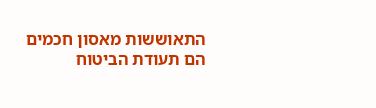התאוששות מאסון חכמים הם תעודת הביטוח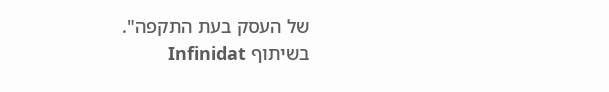של העסק בעת התקפה".
בשיתוף Infinidat